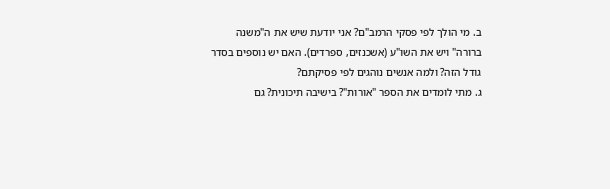ב. מי הולך לפי פסקי הרמב"ם? אני יודעת שיש את ה"משנה ברורה" ויש את השו"ע (אשכנזים, ספרדים). האם יש נוספים בסדר גודל הזה? ולמה אנשים נוהגים לפי פסיקתם?
ג. מתי לומדים את הספר "אורות"? בישיבה תיכונית? גם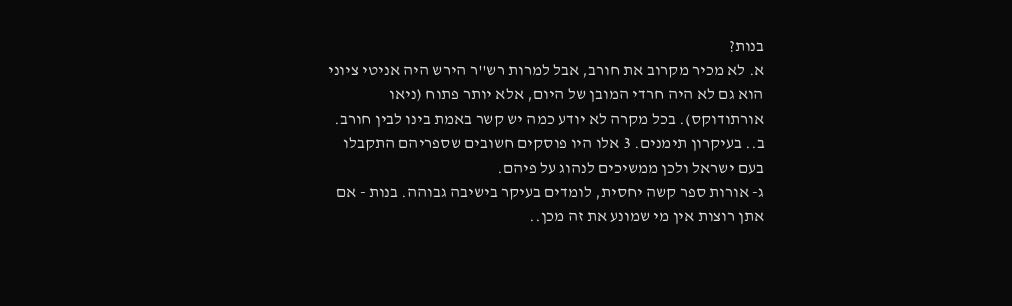בנות?
א. לא מכיר מקרוב את חורב, אבל למרות רש''ר הירש היה אניטי ציוני הוא גם לא היה חרדי המובן של היום, אלא יותר פתוח (ניאו אורתודוקס). בכל מקרה לא יודע כמה יש קשר באמת בינו לבין חורב.
ב.. בעיקרון תימנים. 3 אלו היו פוסקים חשובים שספריהם התקבלו בעם ישראל ולכן ממשיכים לנהוג על פיהם.
ג- אורות ספר קשה יחסית, לומדים בעיקר בישיבה גבוהה. בנות - אם אתן רוצות אין מי שמונע את זה מכן..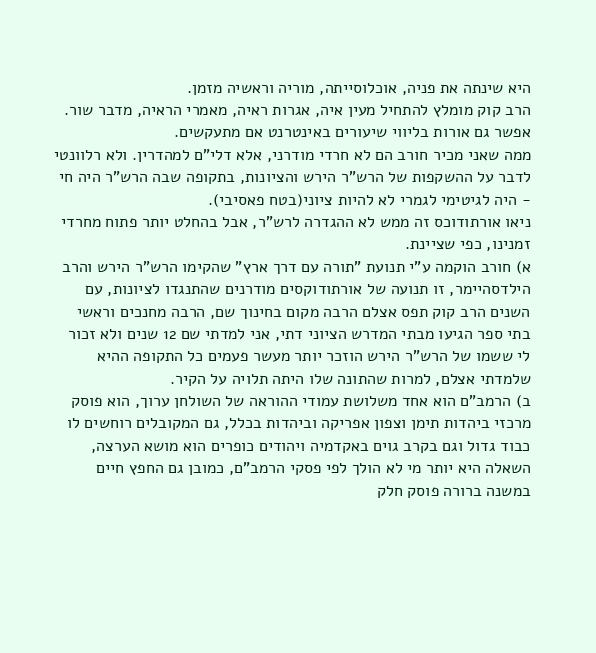היא שינתה את פניה, אוכלוסייתה, מוריה וראשיה מזמן.
הרב קוק מומלץ להתחיל מעין איה, אגרות ראיה, מאמרי הראיה, מדבר שור.
אפשר גם אורות בליווי שיעורים באינטרנט אם מתעקשים.
ממה שאני מכיר חורב הם לא חרדי מודרני, אלא דלי"ם למהדרין. ולא רלוונטי לדבר על ההשקפות של הרש"ר הירש והציונות, בתקופה שבה הרש"ר היה חי - היה לגיטימי לגמרי לא להיות ציוני(בטח פאסיבי).
ניאו אורתודוכס זה ממש לא ההגדרה לרש"ר, אבל בהחלט יותר פתוח מחרדי זמנינו, כפי שציינת.
א) חורב הוקמה ע"י תנועת "תורה עם דרך ארץ" שהקימו הרש"ר הירש והרב הילדסהיימר, זו תנועה של אורתודוקסים מודרנים שהתנגדו לציונות, עם השנים הרב קוק תפס אצלם הרבה מקום בחינוך שם, הרבה מחנכים וראשי בתי ספר הגיעו מבתי המדרש הציוני דתי, אני למדתי שם 12 שנים ולא זכור לי ששמו של הרש"ר הירש הוזכר יותר מעשר פעמים כל התקופה ההיא שלמדתי אצלם, למרות שהתונה שלו היתה תלויה על הקיר.
ב) הרמב"ם הוא אחד משלושת עמודי ההוראה של השולחן ערוך, הוא פוסק מרכזי ביהדות תימן וצפון אפריקה וביהדות בכלל, גם המקובלים רוחשים לו כבוד גדול וגם בקרב גוים באקדמיה ויהודים כופרים הוא מושא הערצה, השאלה היא יותר מי לא הולך לפי פסקי הרמב"ם, כמובן גם החפץ חיים במשנה ברורה פוסק חלק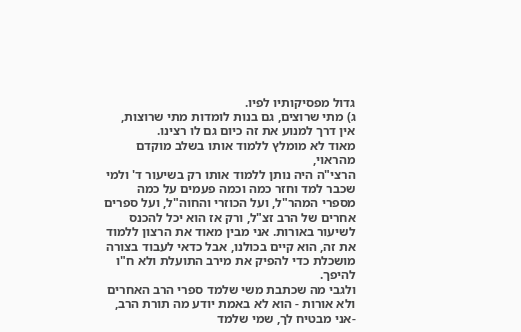גדול מפסיקותיו לפיו.
ג) מתי שרוצים, גם בנות לומדות מתי שרוצות, אין דרך למנוע את זה כיום גם לו רצינו.
מאוד לא מומלץ ללמוד אותו בשלב מוקדם מהראוי,
הרצי"ה היה נותן ללמוד אותו רק בשיעור ד' ולמי שכבר למד וחזר כמה וכמה פעמים על כמה מספרי המהר"ל, ועל הכוזרי והחוה"ל, ועל ספרים אחרים של הרב זצ"ל, ורק אז הוא יכל להכנס לשיעור באורות. אני מבין מאוד את הרצון ללמוד את זה, הוא קיים בכולנו, אבל כדאי לעבוד בצורה מושכלת כדי להפיק את מירב התועלת ולא ח"ו להיפך.
ולגבי מה שכתבת משי שלמד ספרי הרב האחרים ולא אורות - הוא לא באמת יודע מה תורת הרב, -אני מבטיח לך, שמי שלמד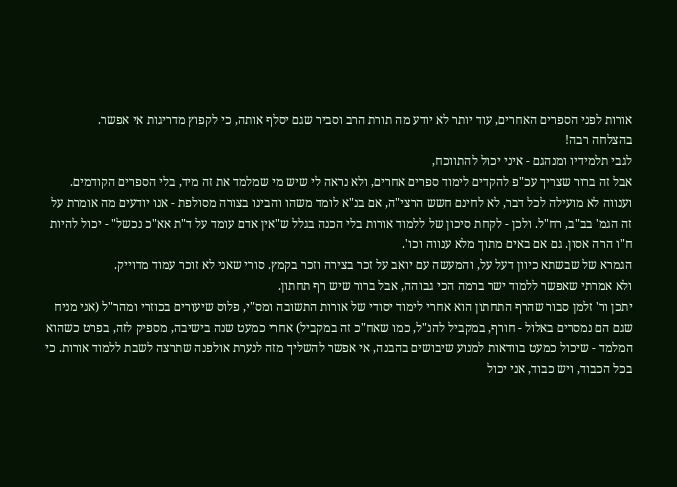אורות לפני הספרים האחרים, עוד יותר לא יודע מה תורת הרב וסביר שגם יסלף אותה, כי לקפוץ מדריגות אי אפשר.
בהצלחה רבה!
לגבי תלמידיו ומנהגם - איני יכול להתווכח,
אבל זה ברור שצריך עכ"פ להקדים לימוד ספרים אחרים, ולא נראה לי שיש מי שמלמד את זה מיד, בלי הספרים הקודמים.
וענווה לא מועילה לכל דבר, לא לחינם חשש הרצי"ה, אם בנ"א לומד משהו והבינו בצורה מסולפת - אנו יודעים מה אומרת על זה הגמ' בב"ב, רח"ל. ולכן - לקחת סיכון של ללמוד אורות בלי הכנה בגלל ש"אין אדם עומד על ד"ת אא"כ נכשל" - יכול להיות ח"ו הרה אסון. גם אם באים מתוך מלא ענווה וכו'.
הגמרא של שבשתא כיוון דעל על, והמעשה עם יואב על זכר בצירה וזכר בקמץ. סורי שאני לא זוכר עמוד מדוייק.
ולא אמרתי שאפשר ללמוד ישר ברמה הכי גבוהה, אבל ברור שיש רף תחתון.
יתכן ור' זלמן סבור שהרף התחתון הוא אחרי לימוד יסודי של אורות התשובה ומס"י, פלוס שיעורים בכוזרי ומהר"ל (אני מניח שגם הם נמסרים באלול - חורף, במקביל להנ"ל, כמו שאח"כ זה במקביל) אחרי כמעט שנה בישיבה, מספיק לזה, בפרט כשהוא המלמד - שיכול כמעט בוודאות למנוע שיבושים בהבנה, אי אפשר להשליך מזה לנערת אולפנה שתרצה לשבת ללמוד אורות. כי בכל הכבוד, ויש כבוד, אני יכול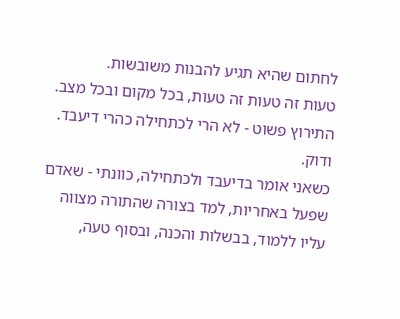לחתום שהיא תגיע להבנות משובשות.
טעות זה טעות זה טעות, בכל מקום ובכל מצב.
התירוץ פשוט - לא הרי לכתחילה כהרי דיעבד. ודוק.
כשאני אומר בדיעבד ולכתחילה, כוונתי - שאדם שפעל באחריות, למד בצורה שהתורה מצווה עליו ללמוד, בבשלות והכנה, ובסוף טעה,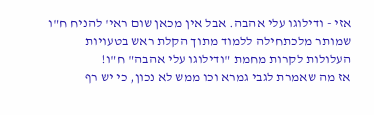אזי - ודילוגו עלי אהבה. אבל אין מכאן שום ראי' להניח ח"ו שמותר מלכתחילה ללמוד מתוך הקלת ראש בטעויות העלולות לקרות מחמת "ודילוגו עלי אהבה" ח"ו!
אז מה שאמרת לגבי גמרא וכו ממש לא נכון, כי יש רף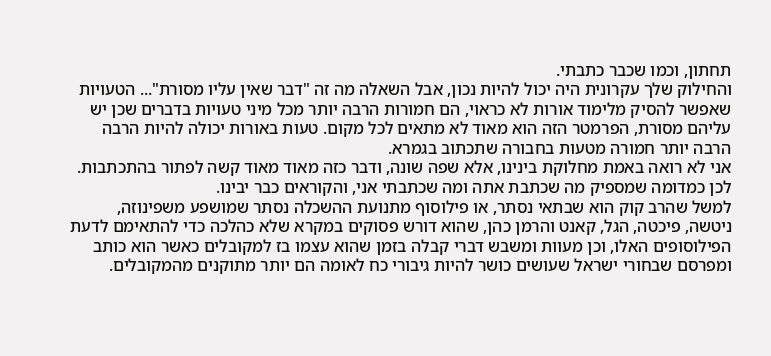תחתון, וכמו שכבר כתבתי.
והחילוק שלך עקרונית היה יכול להיות נכון, אבל השאלה מה זה "דבר שאין עליו מסורת"... הטעויות שאפשר להסיק מלימוד אורות לא כראוי, הם חמורות הרבה יותר מכל מיני טעויות בדברים שכן יש עליהם מסורת, הפרמטר הזה הוא מאוד לא מתאים לכל מקום. טעות באורות יכולה להיות הרבה הרבה יותר חמורה מטעות בחבורה שתכתוב בגמרא.
אני לא רואה באמת מחלוקת בינינו, אלא שפה שונה, ודבר כזה מאוד מאוד קשה לפתור בהתכתבות. לכן כמדומה שמספיק מה שכתבת אתה ומה שכתבתי אני, והקוראים כבר יבינו.
למשל שהרב קוק הוא שבתאי נסתר, או פילוסוף מתנועת ההשכלה נסתר שמושפע משפינוזה, ניטשה, פיכטה, הגל, קאנט והרמן כהן, שהוא דורש פסוקים במקרא שלא כהלכה כדי להתאימם לדעת הפילוסופים האלו, וכן מעוות ומשבש דברי קבלה בזמן שהוא עצמו בז למקובלים כאשר הוא כותב ומפרסם שבחורי ישראל שעושים כושר להיות גיבורי כח לאומה הם יותר מתוקנים מהמקובלים.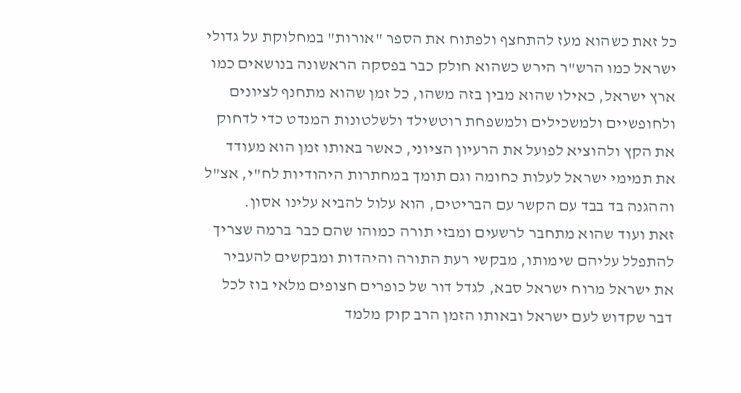כל זאת כשהוא מעז להתחצף ולפתוח את הספר "אורות" במחלוקת על גדולי ישראל כמו הרש"ר הירש כשהוא חולק כבר בפסקה הראשונה בנושאים כמו ארץ ישראל, כאילו שהוא מבין בזה משהו, כל זמן שהוא מתחנף לציונים ולחופשיים ולמשכילים ולמשפחת רוטשילד ולשלטונות המנדט כדי לדחוק את הקץ ולהוציא לפועל את הרעיון הציוני, כאשר באותו זמן הוא מעודד את תמימי ישראל לעלות כחומה וגם תומך במחתרות היהודיות לח"י, אצ"ל וההגנה בד בבד עם הקשר עם הבריטים, הוא עלול להביא עלינו אסון.
זאת ועוד שהוא מתחבר לרשעים ומבזי תורה כמוהו שהם כבר ברמה שצריך להתפלל עליהם שימותו, מבקשי רעת התורה והיהדות ומבקשים להעביר את ישראל מרוח ישראל סבא, לגדל דור של כופרים חצופים מלאי בוז לכל דבר שקדוש לעם ישראל ובאותו הזמן הרב קוק מלמד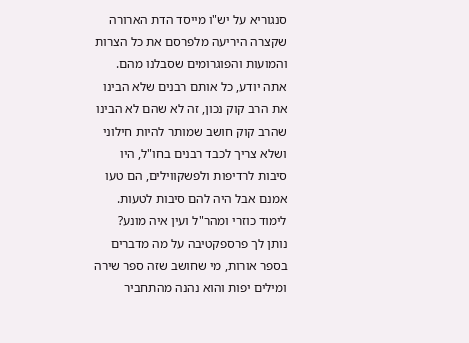סנגוריא על יש"ו מייסד הדת הארורה שקצרה היריעה מלפרסם את כל הצרות והמועות והפוגרומים שסבלנו מהם.
אתה יודע, כל אותם רבנים שלא הבינו את הרב קוק נכון, זה לא שהם לא הבינו שהרב קוק חושב שמותר להיות חילוני ושלא צריך לכבד רבנים בחו"ל, היו סיבות לרדיפות ולפשקווילים, הם טעו אמנם אבל היה להם סיבות לטעות.
לימוד כוזרי ומהר"ל ועין איה מונע?
נותן לך פרספקטיבה על מה מדברים בספר אורות, מי שחושב שזה ספר שירה ומילים יפות והוא נהנה מהתחביר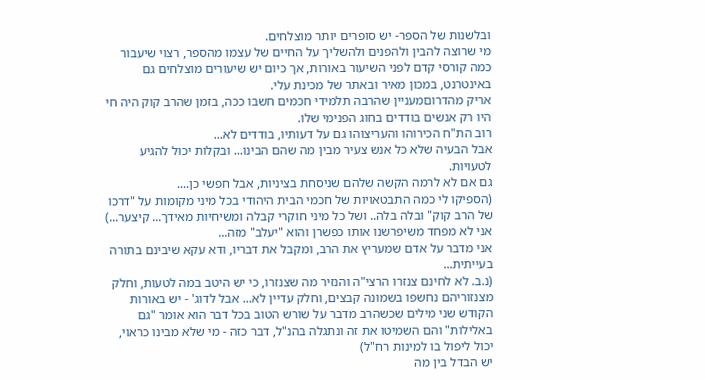ובלשנות של הספר- יש סופרים יותר מוצלחים.
מי שרוצה להבין ולהפנים ולהשליך על החיים של עצמו מהספר, רצוי שיעבור כמה קורסי קדם לפני השיעור באורות, אך כיום יש שיעורים מוצלחים גם באינטרנט, במכון מאיר ובאתר של מכינת עלי.
אריק מהדרוםמעניין שהרבה תלמידי חכמים חשבו ככה, בזמן שהרב קוק היה חי היו רק אנשים בודדים בחוג הפנימי שלו.
רוב הת"ח הכירוהו והעריצוהו גם על דעותיו, בודדים לא...
אבל הבעיה שלא כל אנש צעיר מבין מה שהם הבינו... ובקלות יכול להגיע לטעויות.
גם אם לא לרמה הקשה שלהם שניסחת בציניות, אבל חפשי כן....
(הספיקו לי כמה התבטאויות של חכמי הבית היהודי בכל מיני מקומות על "דרכו של הרב קוק" ובלה בלה.. ושל כל מיני חוקרי קבלה ומשיחיות מאידך... קיצער...)
אני לא מפחד משיפרשנו אותו כפשרן והוא "יעלב" מזה...
אני מדבר על אדם שמעריץ את הרב, ומקבל את דבריו, ודא עקא שיבינם בתורה בעייתית...
(נ.ב. לא לחינם צנזרו הרצי"ה והנזיר מה שצנזרו, כי יש היטב במה לטעות, וחלק מצנזוריהם נחשפו בשמונה קבצים, וחלק עדיין לא... אבל לדוג' - יש באורות הקודש שני מילים שכשהרב מדבר על שורש הטוב בכל דבר הוא אומר "גם באלילות" והם השמיטו את זה ונתגלה בהנ"ל, דבר כזה - מי שלא מבינו כראוי, יכול ליפול בו למינות רח"ל)
יש הבדל בין מה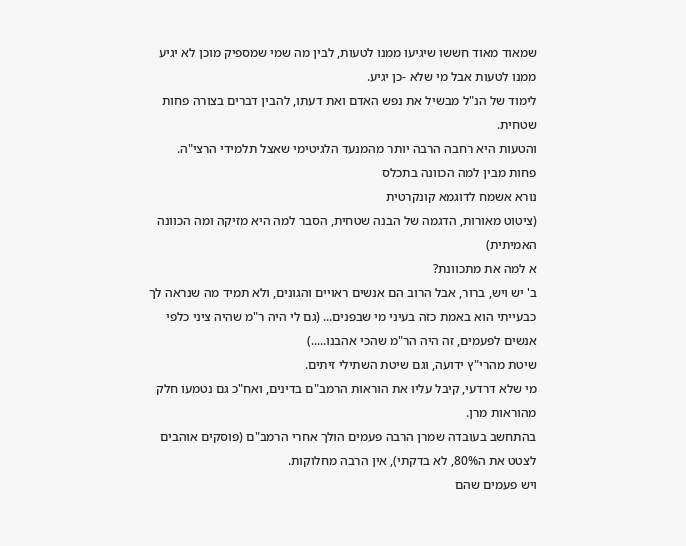שמאוד מאוד חששו שיגיעו ממנו לטעות, לבין מה שמי שמספיק מוכן לא יגיע ממנו לטעות אבל מי שלא -כן יגיע.
לימוד של הנ"ל מבשיל את נפש האדם ואת דעתו, להבין דברים בצורה פחות שטחית.
והטעות היא רחבה הרבה יותר מהמנעד הלגיטימי שאצל תלמידי הרצי"ה.
פחות מבין למה הכוונה בתכלס
נורא אשמח לדוגמא קונקרטית
(ציטוט מאורות, הדגמה של הבנה שטחית, הסבר למה היא מזיקה ומה הכוונה האמיתית)
א למה את מתכוונת?
ב' יש ויש, ברור, אבל הרוב הם אנשים ראויים והגונים, ולא תמיד מה שנראה לך כבעייתי הוא באמת כזה בעיני מי שבפנים... (גם לי היה ר"מ שהיה ציני כלפי אנשים לפעמים, זה היה הר"מ שהכי אהבנו.....)
שיטת מהרי"ץ ידועה, וגם שיטת השתילי זיתים.
מי שלא דרדעי, קיבל עליו את הוראות הרמב"ם בדינים, ואח"כ גם נטמעו חלק מהוראות מרן.
בהתחשב בעובדה שמרן הרבה פעמים הולך אחרי הרמב"ם (פוסקים אוהבים לצטט את ה80%, לא בדקתי), אין הרבה מחלוקות.
ויש פעמים שהם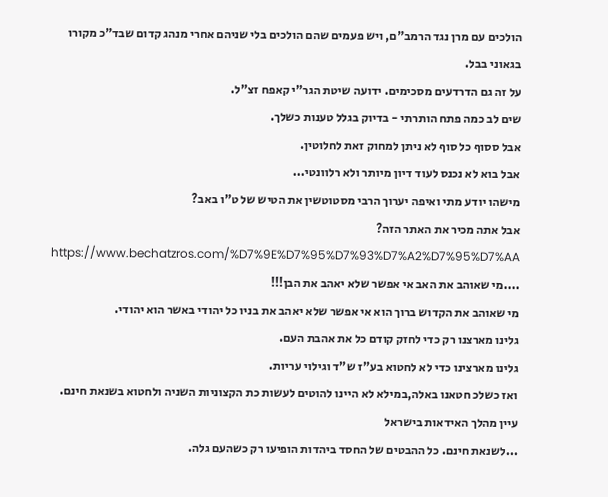הולכים עם מרן נגד הרמב"ם, ויש פעמים שהם הולכים בלי שניהם אחרי מנהג קדום שבד"כ מקורו בגאוני בבל.
על זה גם הדרדעים מסכימים. ידועה שיטת הגר"י קאפח זצ"ל.
שים לב כמה פתח הותרתי - בדיוק בגלל טענות כשלך.
אבל ססוף כל סוף לא ניתן למחוק זאת לחלוטין.
אבל בוא לא נכנס לעוד דיון מיותר ולא רלוונטי...
מישהו יודע מתי ואיפה יערוך הרבי מסטוטשין את הטיש של ט"ו באב?
אבל אתה מכיר את האתר הזה?
https://www.bechatzros.com/%D7%9E%D7%95%D7%93%D7%A2%D7%95%D7%AA
....מי שאוהב את האב אי אפשר שלא יאהב את הבן!!!
מי שאוהב את הקדוש ברוך הוא אי אפשר שלא יאהב את בניו כל יהודי באשר הוא יהודי.
גלינו מארצנו רק כדי לחזק קודם כל את אהבת העם.
גלינו מארצינו כדי לא לחטוא בע"ז ש"ד וגילוי עריות.
ואז כשלכ חטאנו באלה,במילא לא היינו להוטים לעשות כת הקצוניות השניה ולחטוא בשנאת חינם.
עיין מהלך האידאות בישראל
...לשנאת חינם. כל ההבטים של החסד ביהדות הופיעו רק כשהעם גלה.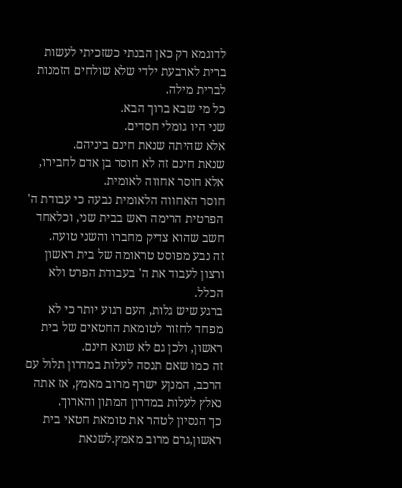לדוגמא רק כאן הבנתי כשזכיתי לעשות ברית לארבעת ילדי שלא שולחים הזמנות לברית מילה.
כל מי שבא ברוך הבא.
שני היו גומלי חסדים.
אלא שהיתה שנאת חינם ביניהם.
שנאת חינם זה לא חוסר בן אדם לחבירו, אלא חוסר אחווה לאומית.
חוסר האחווה הלאומית נבעה כי עבודת ה' הפרטית הרימה ראש בבית שני, וכלאחד חשב שהוא צדיק מחברו והשני טועה.
זה נבע מפוסט טראומה של בית ראשון ורצון לעבוד את ה' בעבודת הפרט ולא הכלל.
ברגע שיש גלות, העם רגוע יותר כי לא מפחד לחזור לטומאת החטאים של בית ראשון, ולכן גם לא שונא חינם.
זה כמו שאם תנסה לעלות במדרון תלול עם הרכב, המנןע ישרף מרוב מאמץ, אז אתה נאלץ לעלות במדרון המתון והארוך.
כך הנסיון לטהר את טומאת חטאי בית ראשון,גרם מרוב מאמץ.לשנאת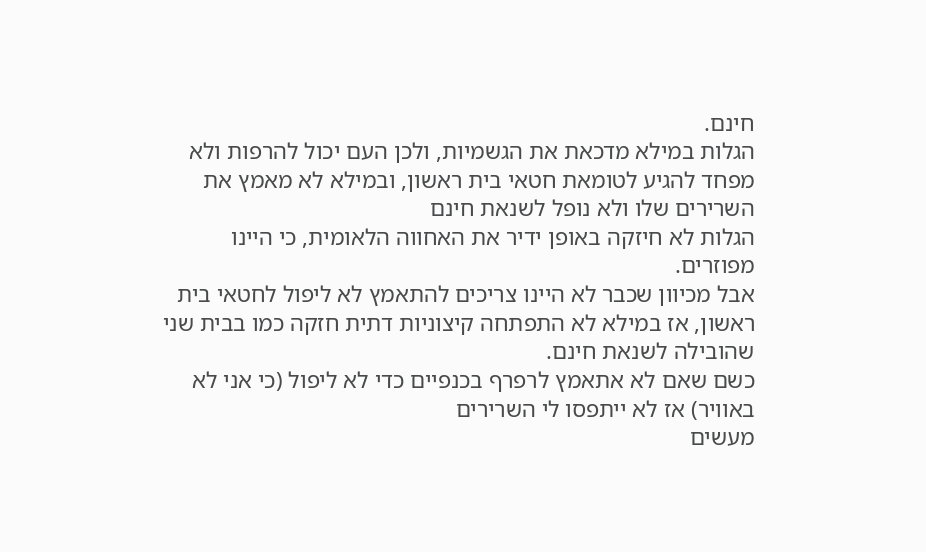חינם.
הגלות במילא מדכאת את הגשמיות, ולכן העם יכול להרפות ולא מפחד להגיע לטומאת חטאי בית ראשון, ובמילא לא מאמץ את השרירים שלו ולא נופל לשנאת חינם
הגלות לא חיזקה באופן ידיר את האחווה הלאומית, כי היינו מפוזרים.
אבל מכיוון שכבר לא היינו צריכים להתאמץ לא ליפול לחטאי בית ראשון, אז במילא לא התפתחה קיצוניות דתית חזקה כמו בבית שני שהובילה לשנאת חינם.
כשם שאם לא אתאמץ לרפרף בכנפיים כדי לא ליפול (כי אני לא באוויר) אז לא ייתפסו לי השרירים
מעשים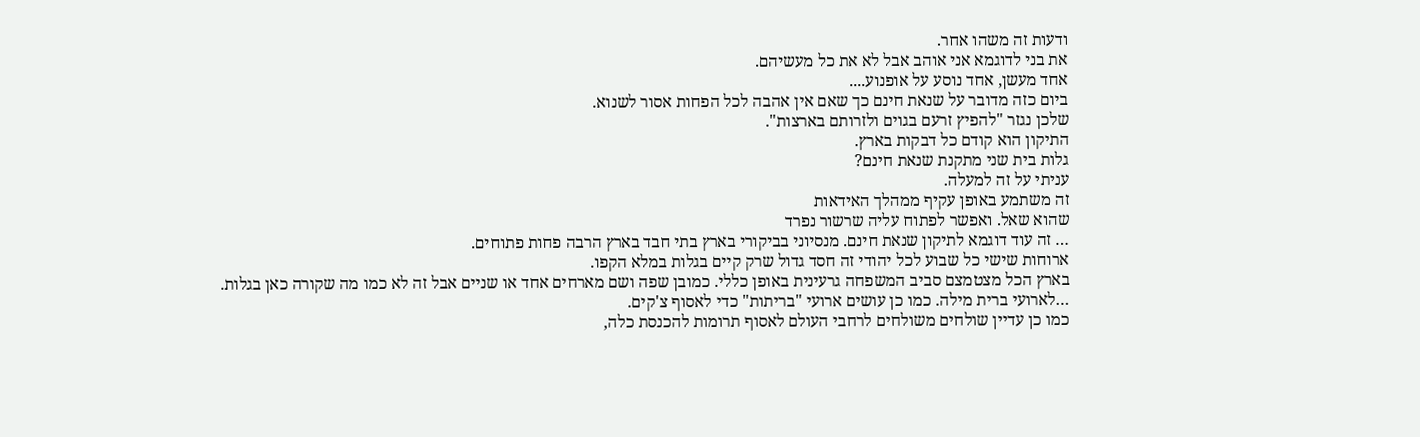ודעות זה משהו אחר.
את בני לדוגמא אני אוהב אבל לא את כל מעשיהם.
אחד מעשן, אחד נוסע על אופנוע....
ביום כזה מדובר על שנאת חינם כך שאם אין אהבה לכל הפחות אסור לשנוא.
שלכן נגזר "להפיץ זרעם בגוים ולזרותם בארצות".
התיקון הוא קודם כל דבקות בארץ.
גלות בית שני מתקנת שנאת חינם?
עניתי על זה למעלה.
זה משתמע באופן עקיף ממהלך האידאות
שהוא שאל. ואפשר לפתוח עליה שרשור נפרד
… זה עוד דוגמא לתיקון שנאת חינם. מנסיוני בביקורי בארץ בתי חבד בארץ הרבה פחות פתוחים.
ארוחות שישי כל שבוע לכל יהודי זה חסד גדול שרק קיים בגלות במלא הקפו.
בארץ הכל מצטמצם סביב המשפחה גרעינית באופן כללי. כמובן שפה ושם מארחים אחד או שניים אבל זה לא כמו מה שקורה כאן בגלות.
…לארועי ברית מילה. כמו כן עושים ארועי "בריתות" כדי לאסוף צ'קים.
כמו כן עדיין שולחים משולחים לרחבי העולם לאסוף תרומות להכנסת כלה,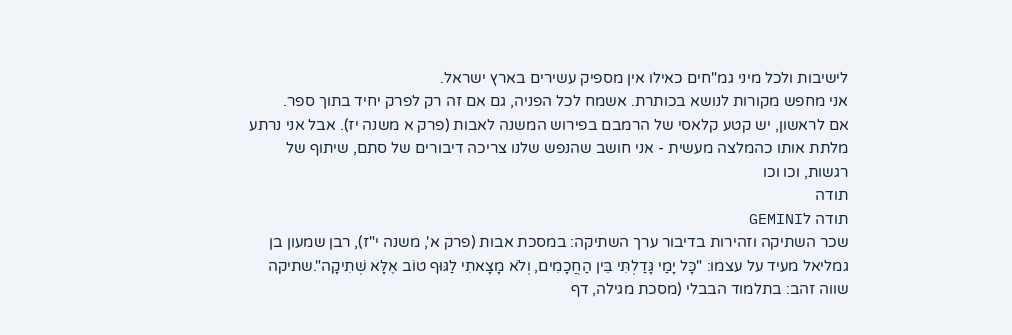לישיבות ולכל מיני גמ"חים כאילו אין מספיק עשירים בארץ ישראל.
אני מחפש מקורות לנושא בכותרת. אשמח לכל הפניה, גם אם זה רק לפרק יחיד בתוך ספר.
אם לראשון, יש קטע קלאסי של הרמבם בפירוש המשנה לאבות (פרק א משנה יז). אבל אני נרתע מלתת אותו כהמלצה מעשית - אני חושב שהנפש שלנו צריכה דיבורים של סתם, שיתוף של רגשות, וכו וכו
תודה
תודה לGEMINI
שכר השתיקה וזהירות בדיבור ערך השתיקה: במסכת אבות (פרק א', משנה י"ז), רבן שמעון בן גמליאל מעיד על עצמו: "כָּל יָמַי גָּדַלְתִּי בֵּין הַחֲכָמִים, וְלֹא מָצָאתִי לַגּוּף טוֹב אֶלָּא שְׁתִיקָה".שתיקה שווה זהב: בתלמוד הבבלי (מסכת מגילה, דף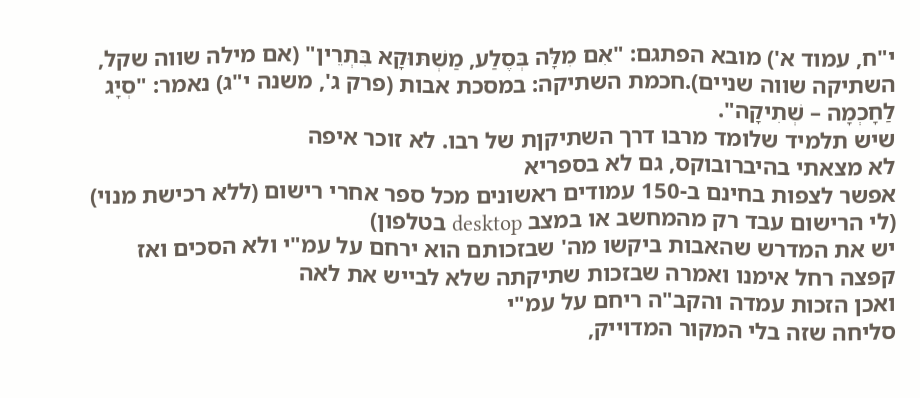י"ח, עמוד א') מובא הפתגם: "אִם מִלָּה בְּסֶלַע, מַשְׁתּוּקָא בִּתְרֵין" (אם מילה שווה שקל, השתיקה שווה שניים).חכמת השתיקה: במסכת אבות (פרק ג', משנה י"ג) נאמר: "סְיָג לַחָכְמָה – שְׁתִיקָה".
שיש תלמיד שלומד מרבו דרך השתיקןת של רבו. לא זוכר איפה
לא מצאתי בהיברובוקס, גם לא בספריא
אפשר לצפות בחינם ב-150 עמודים ראשונים מכל ספר אחרי רישום (ללא רכישת מנוי)
(לי הרישום עבד רק מהמחשב או במצב desktop בטלפון)
יש את המדרש שהאבות ביקשו מה' שבזכותם הוא ירחם על עמ"י ולא הסכים ואז קפצה רחל אימנו ואמרה שבזכות שתיקתה שלא לבייש את לאה
ואכן הזכות עמדה והקב"ה ריחם על עמ"י
סליחה שזה בלי המקור המדוייק,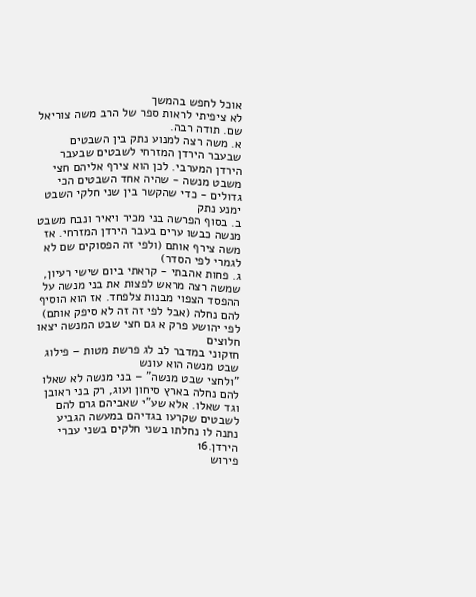אוכל לחפש בהמשך
לא ציפיתי לראות ספר של הרב משה צוריאל שם. תודה רבה.
א. משה רצה למנוע נתק בין השבטים שבעבר הירדן המזרחי לשבטים שבעבר הירדן המערבי. לכן הוא צירף אליהם חצי משבט מנשה - שהיה אחד השבטים הכי גדולים - כדי שהקשר בין שני חלקי השבט ימנע נתק
ב. בסוף הפרשה בני מכיר ויאיר ונבח משבט מנשה כבשו ערים בעבר הירדן המזרחי. אז משה צירף אותם (ולפי זה הפסוקים שם לא לגמרי לפי הסדר)
ג. פחות אהבתי - קראתי ביום שישי רעיון, שמשה רצה מראש לפצות את בני מנשה על ההפסד הצפוי מבנות צלפחד. אז הוא הוסיף להם נחלה (אבל לפי זה זה לא סיפק אותם)
לפי יהושע פרק א גם חצי שבט המנשה יצאו חלוצים
חזקוני במדבר לב לג פרשת מטות – פילוג שבט מנשה הוא עונש
"ולחצי שבט מנשה" – בני מנשה לא שאלו להם נחלה בארץ סיחון ועוג, רק בני ראובן וגד שאלו. אלא שע"י שאביהם גרם להם לשבטים שקרעו בגדיהם במעשה הגביע נתנה לו נחלתו בשני חלקים בשני עברי הירדן.16
פירוש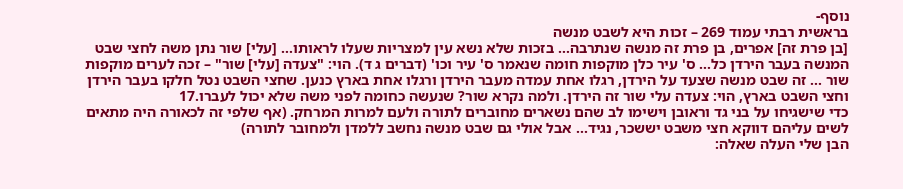נוסף-
בראשית רבתי עמוד 269 – זכות היא לשבט מנשה
[בן פרת זה] אפרים, בן פרת זה מנשה שנתרבה… בזכות שלא נשא עין למצריות שעלו לראותו… [עלי] שור נתן משה לחצי שבט המנשה בעבר הירדן כל… ס' עיר כלן מוקפות חומה שנאמר ס' עיר וכו' (דברים ג ד). הוי: "צעדה [עלי] שור" – זכה לערים מוקפות שור … זה שבט מנשה שצעד על הירדן, רגלו אחת עמדה מעבר הירדן ורגלו אחת בארץ כנען. שחצי השבט נטל חלקו בעבר הירדן וחצי השבט בארץ, הוי: צעדה עלי שור זה הירדן. ולמה נקרא שור? שנעשה כחומה לפני משה שלא יכול לעברו.17
כדי שישגיחו על בני גד וראובן וישימו לב שהם נשארים מחוברים לתורה ולעם למרות המרחק. (אף שלפי זה לכאורה היה מתאים לשים עליהם דווקא חצי משבט יששכר, נגיד... אבל אולי גם שבט מנשה נחשב ללמדן ולמחובר לתורה)
הבן שלי העלה שאלה: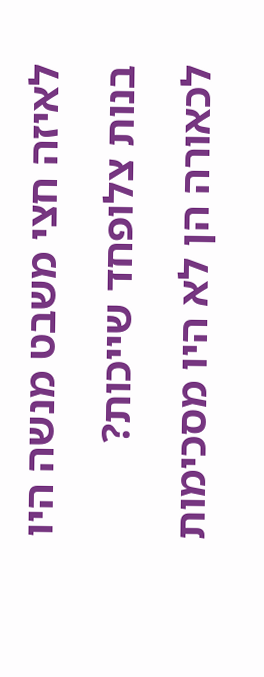לאיזה חצי משבט מנשה היו בנות צלופחד שייכות? לכאורה הן לא היו מסכימות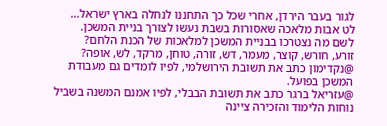לגור בעבר הירדן, אחרי שכל כך התחננו לנחלה בארץ ישראל...
לט אבות מלאכה שאסורות בשבת נעשו לצורך בניית המשכן.
לשם מה נצטרכו בבניית המשכן למלאכות של הכנת הלחם?
זורע, חורש, קוצר, מעמר, דש, זורה, טוחן, מרקד, לש, אופה?
@נקדימון כתב את תשובת הירושלמי, לפיו לומדים גם מעבודת המשכן בפועל.
@עזריאל ברגר כתב את תשובת הבבלי, לפיו אמנם המשנה בשביל נוחות הלימוד והזכירה ציינה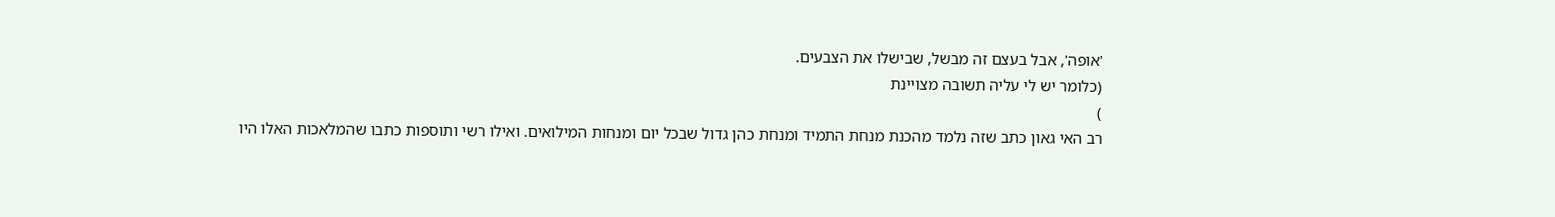'אופה', אבל בעצם זה מבשל, שבישלו את הצבעים.
(כלומר יש לי עליה תשובה מצויינת
)
רב האי גאון כתב שזה נלמד מהכנת מנחת התמיד ומנחת כהן גדול שבכל יום ומנחות המילואים. ואילו רשי ותוספות כתבו שהמלאכות האלו היו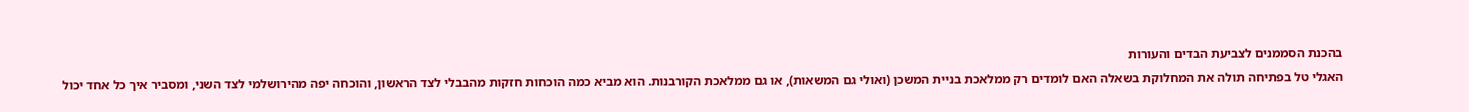בהכנת הסממנים לצביעת הבדים והעורות
האגלי טל בפתיחה תולה את המחלוקת בשאלה האם לומדים רק ממלאכת בניית המשכן (ואולי גם המשאות), או גם ממלאכת הקורבנות. הוא מביא כמה הוכחות חזקות מהבבלי לצד הראשון, והוכחה יפה מהירושלמי לצד השני, ומסביר איך כל אחד יכול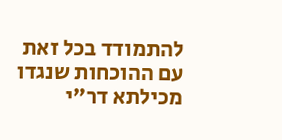להתמודד בכל זאת עם ההוכחות שנגדו
מכילתא דר"י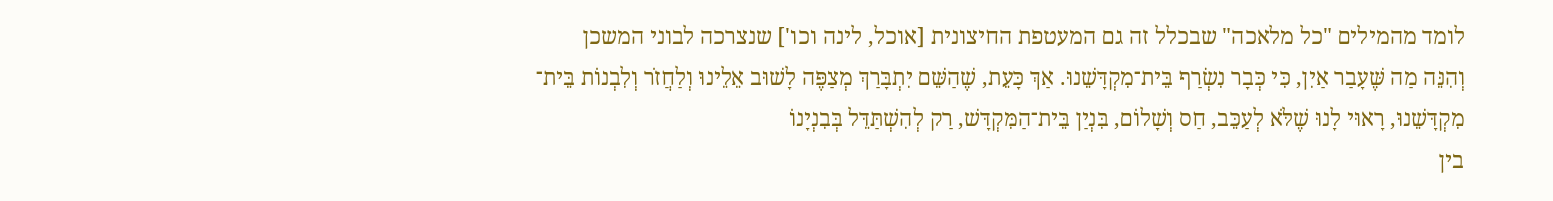לומד מהמילים "כל מלאכה" שבכלל זה גם המעטפת החיצונית [אוכל, לינה וכו'] שנצרכה לבוני המשכן
וְהִנֵּה מַה שֶּׁעָבַר אַיִן, כִּי כְּבָר נִשְׂרַף בֵּית־מִקְדָּשֵׁנוּ. אַךְ כָּעֵת, שֶׁהַשֵּׁם יִתְבָּרַךְ מְצַפֶּה לָשׁוּב אֵלֵינוּ וְלַחֲזֹר וְלִבְנוֹת בֵּית־ מִקְדָּשֵׁנוּ, רָאוּי לָנוּ שֶׁלֹּא לְעַכֵּב, חַס וְשָׁלוֹם, בִּנְיַן בֵּית־הַמִּקְדָּשׁ, רַק לְהִשְׁתַּדֵּל בְּבִנְיָנוֹ
בין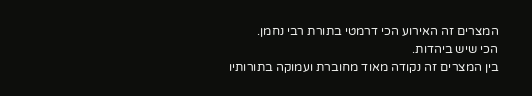המצרים זה האירוע הכי דרמטי בתורת רבי נחמן.
הכי שיש ביהדות.
בין המצרים זה נקודה מאוד מחוברת ועמוקה בתורותיו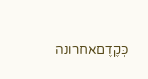כְּקֶדֶםאחרונה